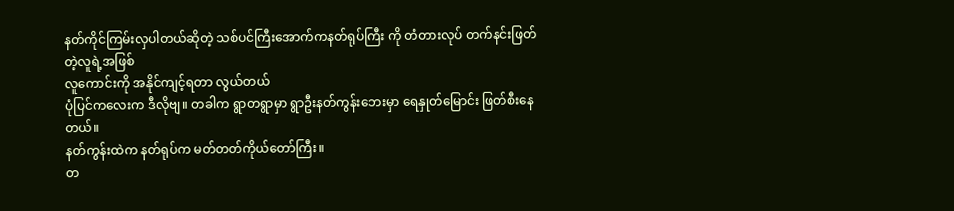နတ်ကိုင်ကြမ်းလှပါတယ်ဆိုတဲ့ သစ်ပင်ကြီးအောက်ကနတ်ရုပ်ကြီး ကို တံတားလုပ် တက်နင်းဖြတ်တဲ့လူရဲ့အဖြစ်
လူကောင်းကို အနိုင်ကျင့်ရတာ လွယ်တယ်
ပုံပြင်ကလေးက ဒီလိုဗျ။ တခါက ရွာတရွာမှာ ရွာဦးနတ်ကွန်းဘေးမှာ ရေနှုတ်မြောင်း ဖြတ်စီးနေတယ်။
နတ်ကွန်းထဲက နတ်ရုပ်က မတ်တတ်ကိုယ်တော်ကြီး။
တ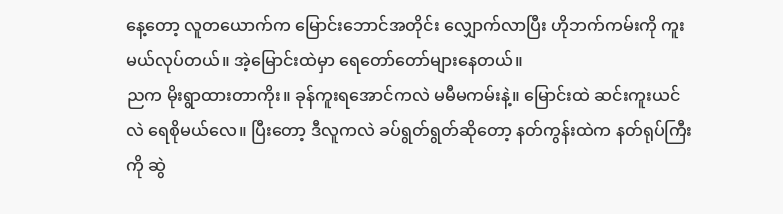နေ့တော့ လူတယောက်က မြောင်းဘောင်အတိုင်း လျှောက်လာပြီး ဟိုဘက်ကမ်းကို ကူးမယ်လုပ်တယ်။ အဲ့မြောင်းထဲမှာ ရေတော်တော်များနေတယ်။
ညက မိုးရွာထားတာကိုး။ ခုန်ကူးရအောင်ကလဲ မမီမကမ်းနဲ့။ မြောင်းထဲ ဆင်းကူးယင်လဲ ရေစိုမယ်လေ။ ပြီးတော့ ဒီလူကလဲ ခပ်ရွတ်ရွတ်ဆိုတော့ နတ်ကွန်းထဲက နတ်ရုပ်ကြီးကို ဆွဲ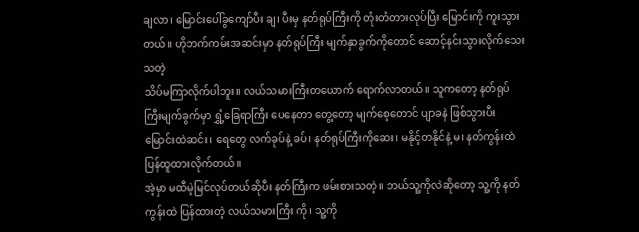ချလာ၊ မြောင်းပေါ်ခွကျော်ပီး ချ၊ ပီးမှ နတ်ရုပ်ကြီးကို တုံးတံတားလုပ်ပြီး မြောင်းကို ကူးသွားတယ်။ ဟိုဘက်ကမ်းအဆင်းမှာ နတ်ရုပ်ကြီး မျက်နှာခွက်ကိုတောင် ဆောင့်နင်းသွားလိုက်သေးသတဲ့
သိပ်မကြာလိုက်ပါဘူး။ လယ်သမားကြီးတယောက် ရောက်လာတယ်။ သူကတော့ နတ်ရုပ်ကြီးမျက်ခွက်မှာ ရွှံ့ခြေရာကြီး ပေနေတာ တွေ့တော့ မျက်စေ့တောင် ပျာခနဲ ဖြစ်သွားပီး မြောင်းထဲဆင်း၊ ရေတွေ လက်ခုပ်နဲ့ ခပ်၊ နတ်ရုပ်ကြီးကိုဆေး၊ မနိုင့်တနိုင်နဲ့ မ၊ နတ်ကွန်းထဲ ပြန်ထူထားလိုက်တယ်။
အဲ့မှာ မထီမဲ့မြင်လုပ်တယ်ဆိုပီး နတ်ကြီးက ဖမ်းစားသတဲ့။ ဘယ်သူ့ကိုလဲဆိုတော့ သူ့ကို နတ်ကွန်းထဲ ပြန်ထားတဲ့ လယ်သမားကြီး ကို၊ သူ့ကို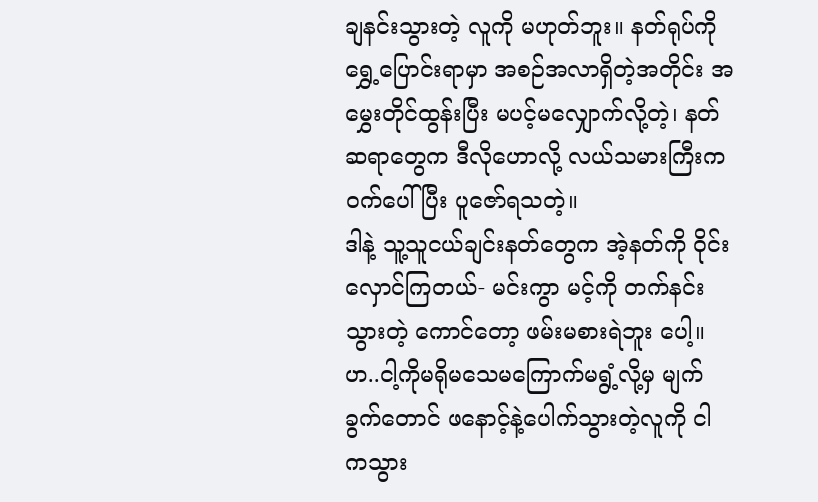ချနင်းသွားတဲ့ လူကို မဟုတ်ဘူး။ နတ်ရုပ်ကို ရွှေ့ပြောင်းရာမှာ အစဉ်အလာရှိတဲ့အတိုင်း အမွှေးတိုင်ထွန်းပြီး မပင့်မလျှောက်လို့တဲ့၊ နတ်ဆရာတွေက ဒီလိုဟောလို့ လယ်သမားကြီးက ဝက်ပေါ်ပြီး ပူဇော်ရသတဲ့။
ဒါနဲ့ သူ့သူငယ်ချင်းနတ်တွေက အဲ့နတ်ကို ဝိုင်းလှောင်ကြတယ်- မင်းကွာ မင့်ကို တက်နင်းသွားတဲ့ ကောင်တော့ ဖမ်းမစားရဲဘူး ပေါ့။ဟ..ငါ့ကိုမရိုမသေမကြောက်မရွံ့လို့မှ မျက်ခွက်တောင် ဖနောင့်နဲ့ပေါက်သွားတဲ့လူကို ငါကသွား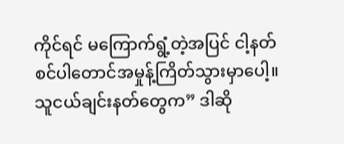ကိုင်ရင် မကြောက်ရွံ့တဲ့အပြင် ငါ့နတ်စင်ပါတောင်အမှုန့်ကြိတ်သွားမှာပေါ့။
သူငယ်ချင်းနတ်တွေက” ဒါဆို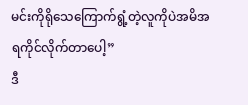မင်းကိုရိုသေကြောက်ရွံ့တဲ့လူကိုပဲအမိအရကိုင်လိုက်တာပေါ့”
ဒီ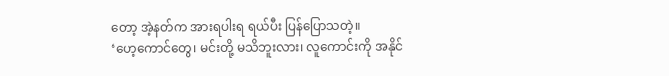တော့ အဲ့နတ်က အားရပါးရ ရယ်ပီး ပြန်ပြောသတဲ့။
‘ဟေ့ကောင်တွေ၊ မင်းတို့ မသိဘူးလား၊ လူကောင်းကို အနိုင်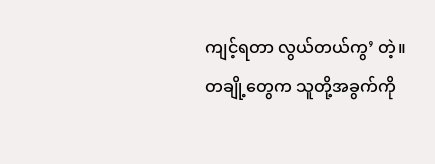ကျင့်ရတာ လွယ်တယ်ကွ’ တဲ့။
တချို့တွေက သူတို့အခွက်ကို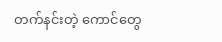တက်နင်းတဲ့ ကောင်တွေ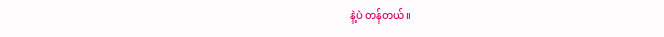နဲ့ပဲ တန်တယ်။